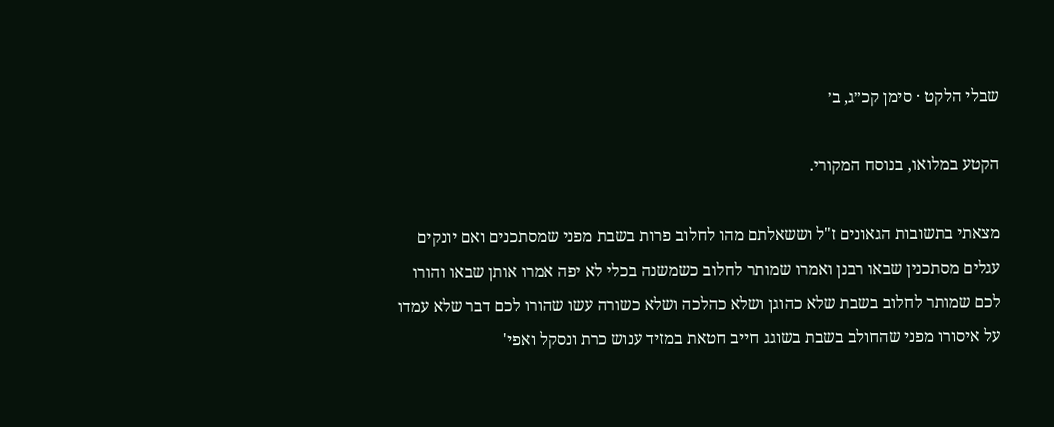שבלי הלקט · סימן קכ״ג, ב׳

הקטע במלואו, בנוסח המקורי.

מצאתי בתשובות הגאונים ז"ל וששאלתם מהו לחלוב פרות בשבת מפני שמסתכנים ואם יונקים עגלים מסתכנין שבאו רבנן ואמרו שמותר לחלוב כשמשנה בכלי לא יפה אמרו אותן שבאו והורו לכם שמותר לחלוב בשבת שלא כהוגן ושלא כהלכה ושלא כשורה עשו שהורו לכם דבר שלא עמדו על איסורו מפני שהחולב בשבת בשוגג חייב חטאת במזיד ענוש כרת ונסקל ואפי'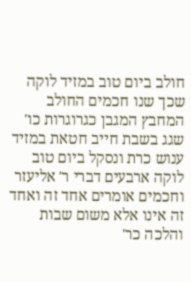חולב ביום טוב במזיד לוקה שכך שנו חכמים החולב המחבץ המגבן כגרוגרות כו' שגג בשבת חייב חטאת במזיד ענוש כרת ונסקל ביום טוב לוקה ארבעים דברי ר' אליעזר וחכמים אומרים אחד זה ואחד זה אינו אלא משום שבות והלכה כר'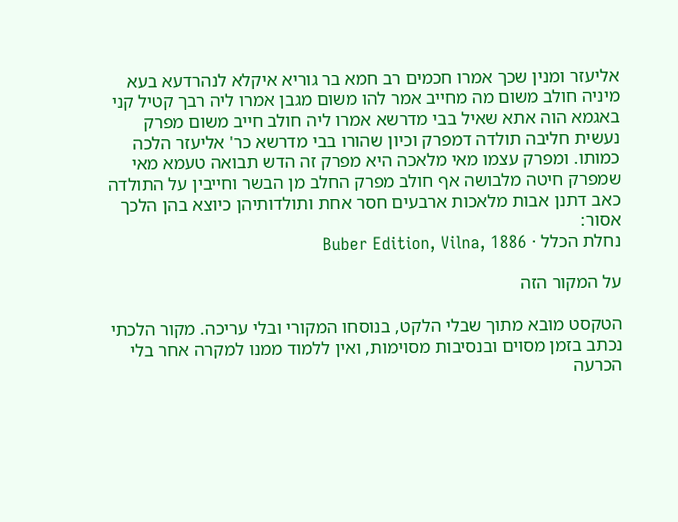אליעזר ומנין שכך אמרו חכמים רב חמא בר גוריא איקלא לנהרדעא בעא מיניה חולב משום מה מחייב אמר להו משום מגבן אמרו ליה רבך קטיל קני באגמא הוה אתא שאיל בבי מדרשא אמרו ליה חולב חייב משום מפרק נעשית חליבה תולדה דמפרק וכיון שהורו בבי מדרשא כר' אליעזר הלכה כמותו. ומפרק עצמו מאי מלאכה היא מפרק זה הדש תבואה טעמא מאי שמפרק חיטה מלבושה אף חולב מפרק החלב מן הבשר וחייבין על התולדה כאב דתנן אבות מלאכות ארבעים חסר אחת ותולדותיהן כיוצא בהן הלכך אסור:
נחלת הכלל · Buber Edition, Vilna, 1886

על המקור הזה

הטקסט מובא מתוך שבלי הלקט, בנוסחו המקורי ובלי עריכה. מקור הלכתי נכתב בזמן מסוים ובנסיבות מסוימות, ואין ללמוד ממנו למקרה אחר בלי הכרעה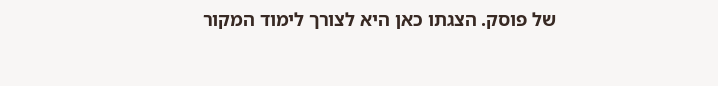של פוסק. הצגתו כאן היא לצורך לימוד המקור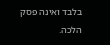בלבד ואינה פסק הלכה.